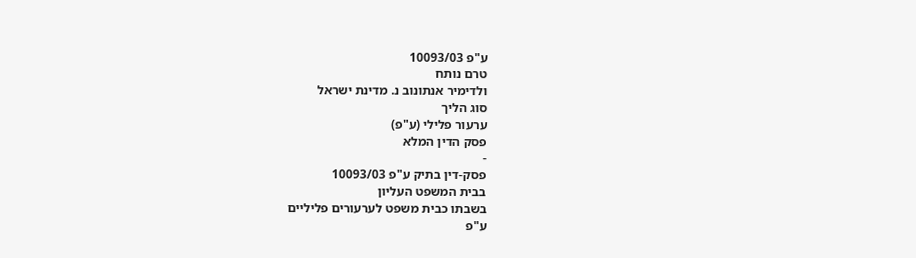ע"פ 10093/03
טרם נותח
ולדימיר אנתונוב נ. מדינת ישראל
סוג הליך
ערעור פלילי (ע"פ)
פסק הדין המלא
-
פסק-דין בתיק ע"פ 10093/03
בבית המשפט העליון
בשבתו כבית משפט לערעורים פליליים
ע"פ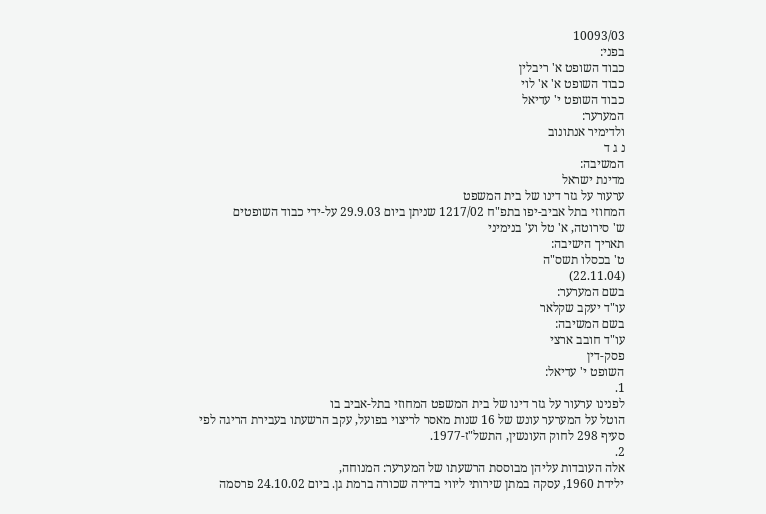10093/03
בפני:
כבוד השופט א' ריבלין
כבוד השופט א' א' לוי
כבוד השופט י' עדיאל
המערער:
ולדימיר אנתונוב
נ ג ד
המשיבה:
מדינת ישראל
ערעור על גזר דינו של בית המשפט
המחוזי בתל אביב-יפו בתפ"ח 1217/02 שניתן ביום 29.9.03 על-ידי כבוד השופטים
ש' סירוטה, א' טל וע' בנימיני
תאריך הישיבה:
ט' בכסלו תשס"ה
(22.11.04)
בשם המערער:
עו"ד יעקב שקלאר
בשם המשיבה:
עו"ד חובב ארצי
פסק-דין
השופט י' עדיאל:
1.
לפנינו ערעור על גזר דינו של בית המשפט המחוזי בתל-אביב בו
הוטל על המערער עונש של 16 שנות מאסר לריצוי בפועל, עקב הרשעתו בעבירת הריגה לפי
סעיף 298 לחוק העונשין, התשל"ז-1977.
2.
אלה העובדות עליהן מבוססת הרשעתו של המערער: המנוחה,
ילידת 1960, עסקה במתן שירותי ליווי בדירה שכורה ברמת גן. ביום 24.10.02 פרסמה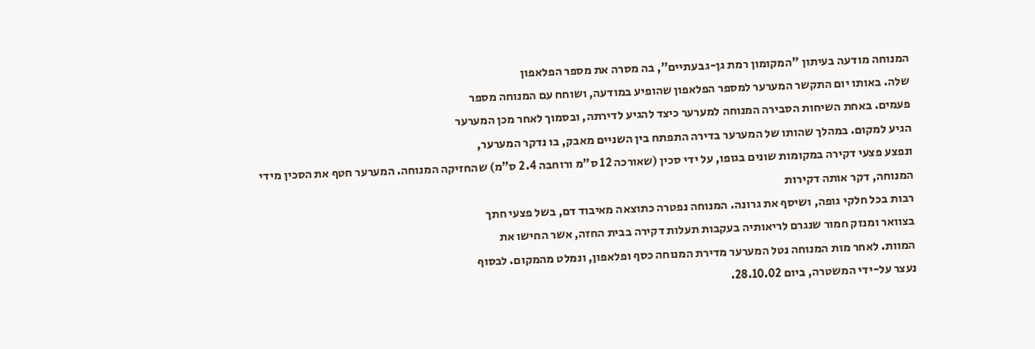המנוחה מודעה בעיתון "המקומון רמת גן-גבעתיים", בה מסרה את מספר הפלאפון
שלה. באותו יום התקשר המערער למספר הפלאפון שהופיע במודעה, ושוחח עם המנוחה מספר
פעמים. באחת השיחות הסבירה המנוחה למערער כיצד להגיע לדירתה, ובסמוך לאחר מכן המערער
הגיע למקום. במהלך שהותו של המערער בדירה התפתח בין השניים מאבק, בו נדקר המערער,
ונפצע פצעי דקירה במקומות שונים בגופו, על ידי סכין (שאורכה 12 ס"מ ורוחבה 2.4 ס"מ) שהחזיקה המנוחה. המערער חטף את הסכין מידי המנוחה, דקר אותה דקירות
רבות בכל חלקי גופה, ושיסף את גרונה. המנוחה נפטרה כתוצאה מאיבוד דם, בשל פצעי חתך
בצוואר ומנזק חמור שנגרם לריאותיה בעקבות תעלות דקירה בבית החזה, אשר החישו את
המוות. לאחר מות המנוחה נטל המערער מדירת המנוחה כסף ופלאפון, ונמלט מהמקום. לבסוף
נעצר על-ידי המשטרה, ביום 28.10.02.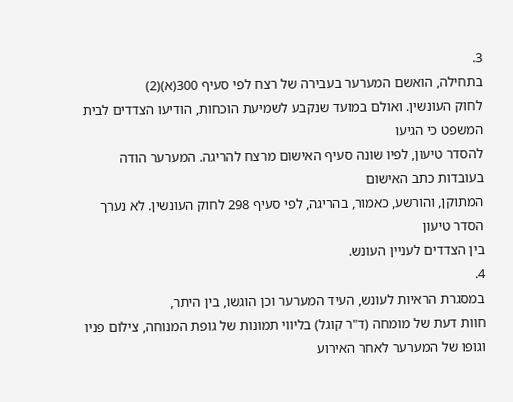3.
בתחילה, הואשם המערער בעבירה של רצח לפי סעיף 300(א)(2)
לחוק העונשין. ואולם במועד שנקבע לשמיעת הוכחות, הודיעו הצדדים לבית המשפט כי הגיעו
להסדר טיעון, לפיו שונה סעיף האישום מרצח להריגה. המערער הודה בעובדות כתב האישום
המתוקן, והורשע, כאמור, בהריגה, לפי סעיף 298 לחוק העונשין. לא נערך הסדר טיעון
בין הצדדים לעניין העונש.
4.
במסגרת הראיות לעונש, העיד המערער וכן הוגשו, בין היתר,
חוות דעת של מומחה (ד"ר קוגל) בליווי תמונות של גופת המנוחה, צילום פניו
וגופו של המערער לאחר האירוע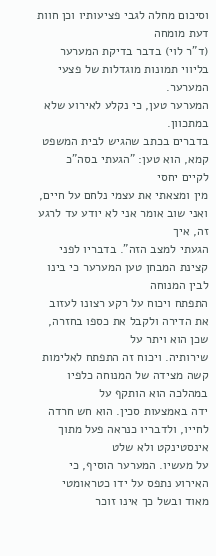וסיכום מחלה לגבי פציעותיו וכן חוות דעת מומחה
(ד"ר לוי) בדבר בדיקת המערער בליווי תמונות מוגדלות של פצעי המערער.
המערער טען, כי נקלע לאירוע שלא במתכוון.
בדברים בכתב שהגיש לבית המשפט קמא, הוא טען: "הגעתי בסה"כ לקיים יחסי
מין ומצאתי את עצמי נלחם על חיים, ואני שוב אומר אני לא יודע עד לרגע זה, איך
הגעתי למצב הזה". בדבריו לפני קצינת המבחן טען המערער כי בינו לבין המנוחה
התפתח ויכוח על רקע רצונו לעזוב את הדירה ולקבל את כספו בחזרה, שכן הוא ויתר על
שירותיה. ויכוח זה התפתח לאלימות קשה מצידה של המנוחה כלפיו במהלכה הוא הותקף על
ידה באמצעות סכין. הוא חש חרדה לחייו, ולדבריו כנראה פעל מתוך אינסטינקט ולא שלט
על מעשיו. המערער הוסיף, כי האירוע נתפס על ידו כטראומטי מאוד ובשל כך אינו זוכר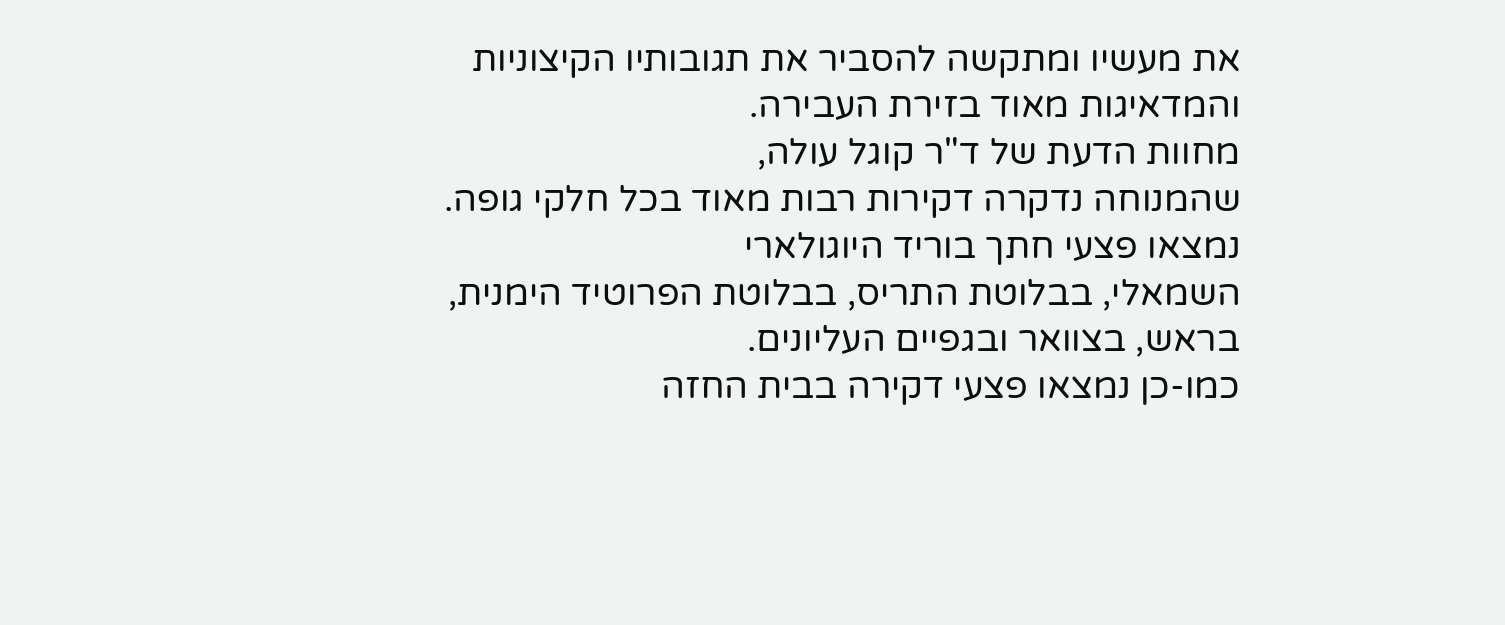את מעשיו ומתקשה להסביר את תגובותיו הקיצוניות והמדאיגות מאוד בזירת העבירה.
מחוות הדעת של ד"ר קוגל עולה,
שהמנוחה נדקרה דקירות רבות מאוד בכל חלקי גופה. נמצאו פצעי חתך בוריד היוגולארי
השמאלי, בבלוטת התריס, בבלוטת הפרוטיד הימנית, בראש, בצוואר ובגפיים העליונים.
כמו-כן נמצאו פצעי דקירה בבית החזה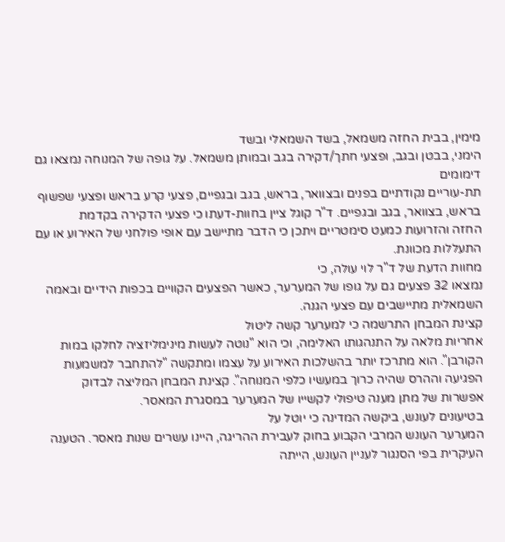מימין, בבית החזה משמאל, בשד השמאלי ובשד
הימני, בבטן ובגב, ופצעי חתך/דקירה בגב ובמותן משמאל. על גופה של המנוחה נמצאו גם דימומים
תת-עוריים נקודתיים בפנים ובצוואר, בראש, בגב ובגפיים, פצעי קרע בראש ופצעי שפשוף
בראש, בצוואר, בגב ובגפיים. ד"ר קוגל ציין בחוות-דעתו כי פצעי הדקירה בקדמת
החזה והזרועות כמעט סימטריים ויתכן כי הדבר מתיישב עם אופי פולחני של האירוע או עם
התעללות מכוונת.
מחוות הדעת של ד"ר לוי עולה, כי
נמצאו 32 פצעים גם על גופו של המערער, כאשר הפצעים הקוויים בכפות הידיים ובאמה
השמאלית מתיישבים עם פצעי הגנה.
קצינת המבחן התרשמה כי למערער קשה ליטול
אחריות מלאה על התנהגותו האלימה, וכי הוא "נוטה לעשות מינימליזציה לחלקו במות
הקורבן". הוא מתרכז יותר בהשלכות האירוע על עצמו ומתקשה "להתחבר למשמעות
הפגיעה וההרס שהיה כרוך במעשיו כלפי המנוחה". קצינת המבחן המליצה לבדוק
אפשרות של מתן מענה טיפולי לקשייו של המערער במסגרת המאסר.
בטיעונים לעונש, ביקשה המדינה כי יוטל על
המערער העונש המרבי הקבוע בחוק לעבירת ההריגה, היינו עשרים שנות מאסר. הטענה
העיקרית בפי הסנגור לעניין העונש, הייתה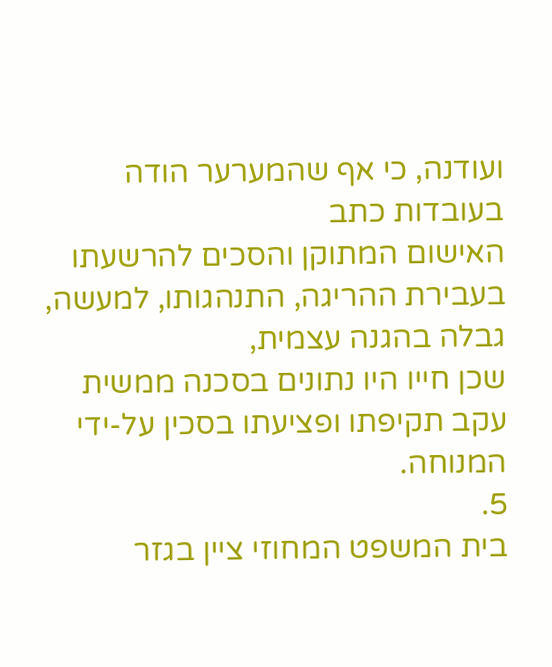ועודנה, כי אף שהמערער הודה בעובדות כתב
האישום המתוקן והסכים להרשעתו בעבירת ההריגה, התנהגותו, למעשה, גבלה בהגנה עצמית,
שכן חייו היו נתונים בסכנה ממשית עקב תקיפתו ופציעתו בסכין על-ידי המנוחה.
5.
בית המשפט המחוזי ציין בגזר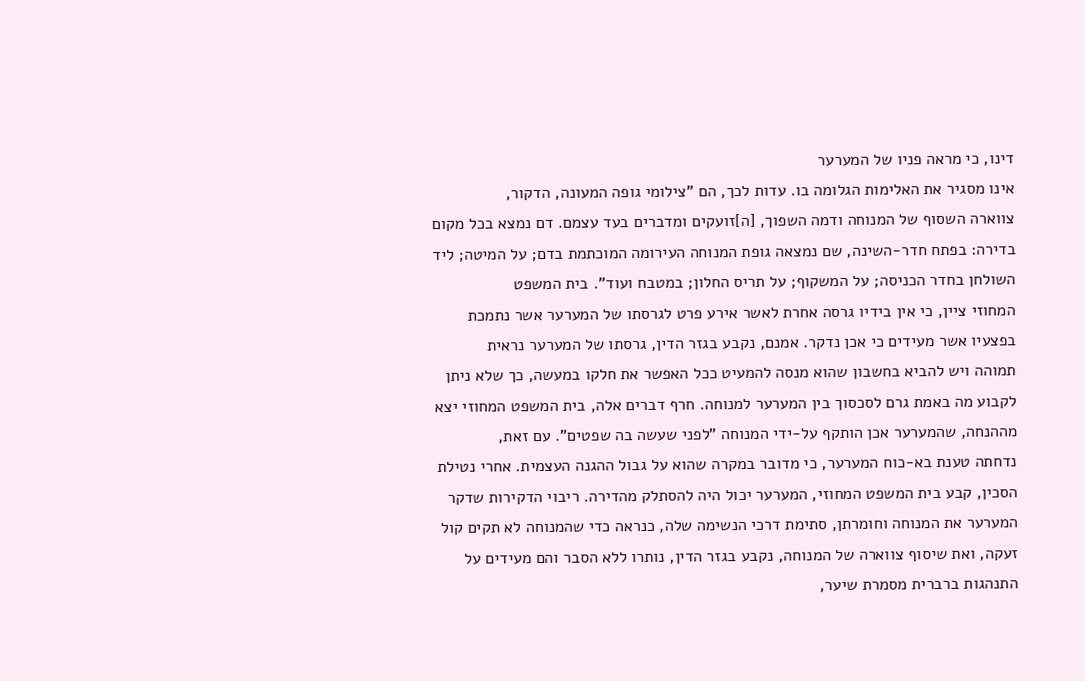דינו, כי מראה פניו של המערער
אינו מסגיר את האלימות הגלומה בו. עדות לכך, הם "צילומי גופה המעונה, הדקור,
צווארה השסוף של המנוחה ודמה השפוך, [ה]זועקים ומדברים בעד עצמם. דם נמצא בכל מקום
בדירה: בפתח חדר-השינה, שם נמצאה גופת המנוחה העירומה המוכתמת בדם; על המיטה; ליד
השולחן בחדר הכניסה; על המשקוף; על תריס החלון; במטבח ועוד". בית המשפט
המחוזי ציין, כי אין בידיו גרסה אחרת לאשר אירע פרט לגרסתו של המערער אשר נתמכת
בפצעיו אשר מעידים כי אכן נדקר. אמנם, נקבע בגזר הדין, גרסתו של המערער נראית
תמוהה ויש להביא בחשבון שהוא מנסה להמעיט ככל האפשר את חלקו במעשה, כך שלא ניתן
לקבוע מה באמת גרם לסכסוך בין המערער למנוחה. חרף דברים אלה, בית המשפט המחוזי יצא
מההנחה, שהמערער אכן הותקף על-ידי המנוחה "לפני שעשה בה שפטים". עם זאת,
נדחתה טענת בא-כוח המערער, כי מדובר במקרה שהוא על גבול ההגנה העצמית. אחרי נטילת
הסכין, קבע בית המשפט המחוזי, המערער יכול היה להסתלק מהדירה. ריבוי הדקירות שדקר
המערער את המנוחה וחומרתן, סתימת דרכי הנשימה שלה, כנראה כדי שהמנוחה לא תקים קול
זעקה, ואת שיסוף צווארה של המנוחה, נקבע בגזר הדין, נותרו ללא הסבר והם מעידים על
התנהגות ברברית מסמרת שיער,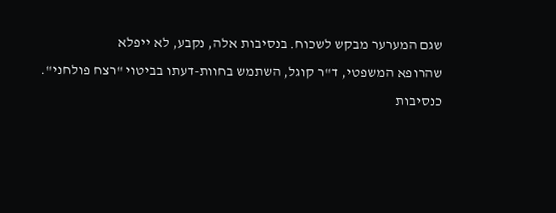שגם המערער מבקש לשכוח. בנסיבות אלה, נקבע, לא ייפלא
שהרופא המשפטי, ד"ר קוגל, השתמש בחוות-דעתו בביטוי "רצח פולחני".
כנסיבות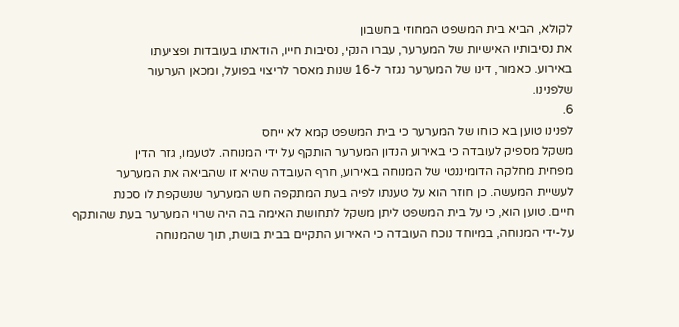לקולא, הביא בית המשפט המחוזי בחשבון
את נסיבותיו האישיות של המערער, עברו הנקי, נסיבות חייו, הודאתו בעובדות ופציעתו
באירוע. כאמור, דינו של המערער נגזר ל-16 שנות מאסר לריצוי בפועל, ומכאן הערעור
שלפנינו.
6.
לפנינו טוען בא כוחו של המערער כי בית המשפט קמא לא ייחס
משקל מספיק לעובדה כי באירוע הנדון המערער הותקף על ידי המנוחה. לטעמו, גזר הדין
מפחית מחלקה הדומיננטי של המנוחה באירוע, חרף העובדה שהיא זו שהביאה את המערער
לעשיית המעשה. כן חוזר הוא על טענתו לפיה בעת המתקפה חש המערער שנשקפת לו סכנת
חיים. טוען הוא, כי על בית המשפט ליתן משקל לתחושת האימה בה היה שרוי המערער בעת שהותקף
על-ידי המנוחה, במיוחד נוכח העובדה כי האירוע התקיים בבית בושת, תוך שהמנוחה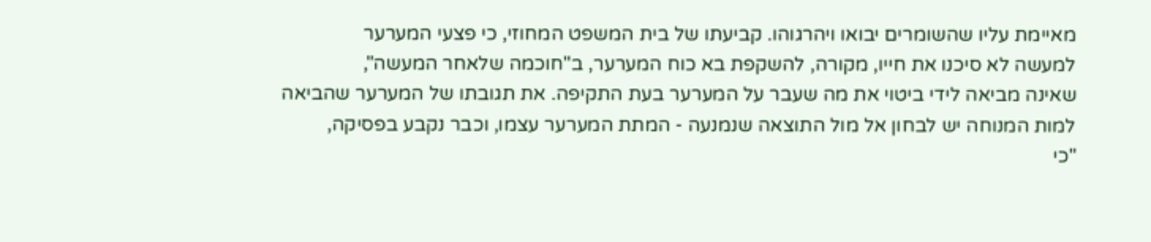מאיימת עליו שהשומרים יבואו ויהרגוהו. קביעתו של בית המשפט המחוזי, כי פצעי המערער
למעשה לא סיכנו את חייו, מקורה, להשקפת בא כוח המערער, ב"חוכמה שלאחר המעשה",
שאינה מביאה לידי ביטוי את מה שעבר על המערער בעת התקיפה. את תגובתו של המערער שהביאה
למות המנוחה יש לבחון אל מול התוצאה שנמנעה - המתת המערער עצמו, וכבר נקבע בפסיקה,
"כי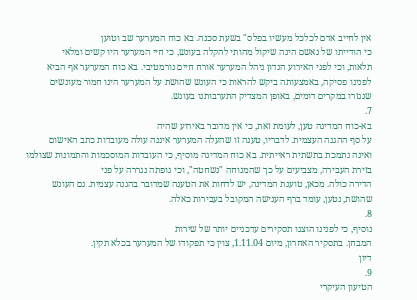אין לחייב אדם לכלכל מעשיו בפלס" בשעת סכנה. בא כוח המערער שב וטוען
כי הודייתו של נאשם הינה שיקול מהותי להקלה בעונש, כי חיי המערער היו קשים ומלאי
תלאות, וכי לפני האירוע הנדון ניהל המערער אורח חיים נורמטיבי. בא כוח המערער אף הביא
לפנינו פסיקה, באמצעותה ביקש להראות כי העונש שהושת על המערער הינו חמור מעונשים
שנגזרו במקרים דומים, באופן המצדיק התערבותנו בעונש.
7.
בא-כוח המדינה טען, לעומת זאת, כי אין מדובר באירוע שהיה
על סף ההגנה העצמית. לדבריו, טענה זו שהעלה המערער איננה עולה מעובדות כתב האישום
ואינה נתמכת בתשתית ראייתית. בא כוח המדינה מוסיף, כי העובדות המוסכמות והתמונות שצולמו
בזירת העבירה, מצביעים על כך שהמנוחה "נשחטה", וכי גופתה נגררה על פני
הדירה כולה. מכאן, טוענת המדינה, יש לדחות את הטענה שמדובר בהגנה עצמית. גם העונש
שהושת, נטען, עומד ברף הענישה המקובל בעבירות כאלה.
8.
נוסיף, כי לפנינו הוצגו תסקירים עדכניים יותר של שירות
המבחן. בתסקיר האחרון, מיום 1.11.04, צוין כי תפקודו של המערער בכלא תקין.
דיון
9.
הטיעון העיקרי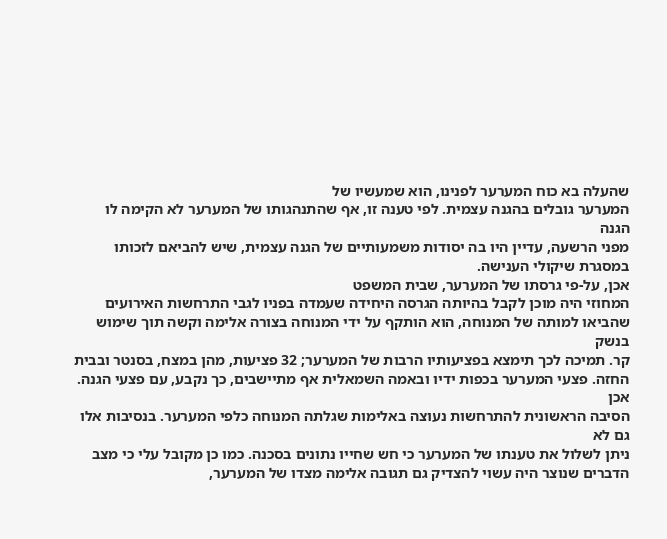שהעלה בא כוח המערער לפנינו, הוא שמעשיו של
המערער גובלים בהגנה עצמית. לפי טענה זו, אף שהתנהגותו של המערער לא הקימה לו הגנה
מפני הרשעה, עדיין היו בה יסודות משמעותיים של הגנה עצמית, שיש להביאם לזכותו
במסגרת שיקולי הענישה.
אכן, על-פי גרסתו של המערער, שבית המשפט
המחוזי היה מוכן לקבל בהיותה הגרסה היחידה שעמדה בפניו לגבי התרחשות האירועים
שהביאו למותה של המנוחה, הוא הותקף על ידי המנוחה בצורה אלימה וקשה תוך שימוש בנשק
קר. תמיכה לכך תימצא בפציעותיו הרבות של המערער; 32 פציעות, מהן במצח, בסנטר ובבית
החזה. פצעי המערער בכפות ידיו ובאמה השמאלית אף מתיישבים, כך נקבע, עם פצעי הגנה. אכן
הסיבה הראשונית להתרחשות נעוצה באלימות שגלתה המנוחה כלפי המערער. בנסיבות אלו גם לא
ניתן לשלול את טענתו של המערער כי חש שחייו נתונים בסכנה. כמו כן מקובל עלי כי מצב
הדברים שנוצר היה עשוי להצדיק גם תגובה אלימה מצדו של המערער,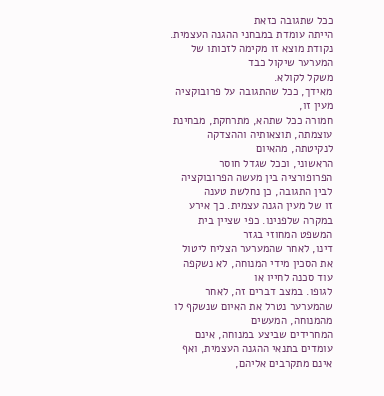ככל שתגובה כזאת
הייתה עומדת במבחני ההגנה העצמית. נקודת מוצא זו מקימה לזכותו של המערער שיקול כבד
משקל לקולא.
מאידך, ככל שהתגובה על פרובוקציה מעין זו,
חמורה ככל שתהא, מתרחקת, מבחינת עוצמתה, תוצאותיה וההצדקה לנקיטתה, מהאיום
הראשוני, וככל שגדל חוסר הפרופורציה בין מעשה הפרובוקציה לבין התגובה, כן נחלשת טענה
זו של מעין הגנה עצמית. כך אירע במקרה שלפנינו. כפי שציין בית המשפט המחוזי בגזר
דינו, לאחר שהמערער הצליח ליטול את הסכין מידי המנוחה, לא נשקפה עוד סכנה לחייו או
לגופו. במצב דברים זה, לאחר שהמערער נטרל את האיום שנשקף לו מהמנוחה, המעשים
המחרידים שביצע במנוחה, אינם עומדים בתנאי ההגנה העצמית, ואף אינם מתקרבים אליהם,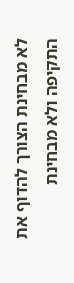לא מבחינת הצורך להדוף את התקיפה ולא מבחינת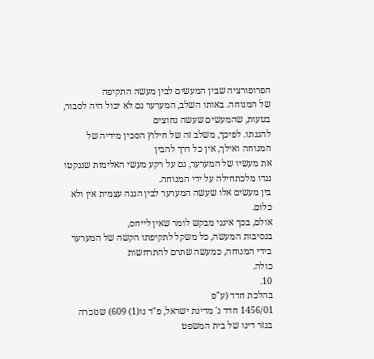הפרופורציה שבין המעשים לבין מעשה התקיפה
של המנוחה. באותו השלב, המערער גם לא יכול היה לסבור, בטעות, שהמעשים שעשה נחוצים
להגנתו. לפיכך, משלב זה של חילוץ הסכין מידיה של המנוחה ואילך, אין כל דרך להבין
את מעשיו של המערער, גם על רקע מעשי האלימות שננקטו נגדו מלכתחילה על ידי המנוחה.
בין מעשים אלו שעשה המערער לבין הגנה עצמית אין ולא כלום.
אולם, בכך אינני מבקש לומר שאין לייחס,
בנסיבות המעשה, כל משקל לתקיפתו הקשה של המערער בידי המנוחה, כמעשה שתרם להתרחשות
כולה.
10.
בהלכת חדד (ע"פ
1456/01 חדד נ' מדינת ישראל, פ"ד נו(1) 609) שנזכרה בגזר דינו של בית המשפט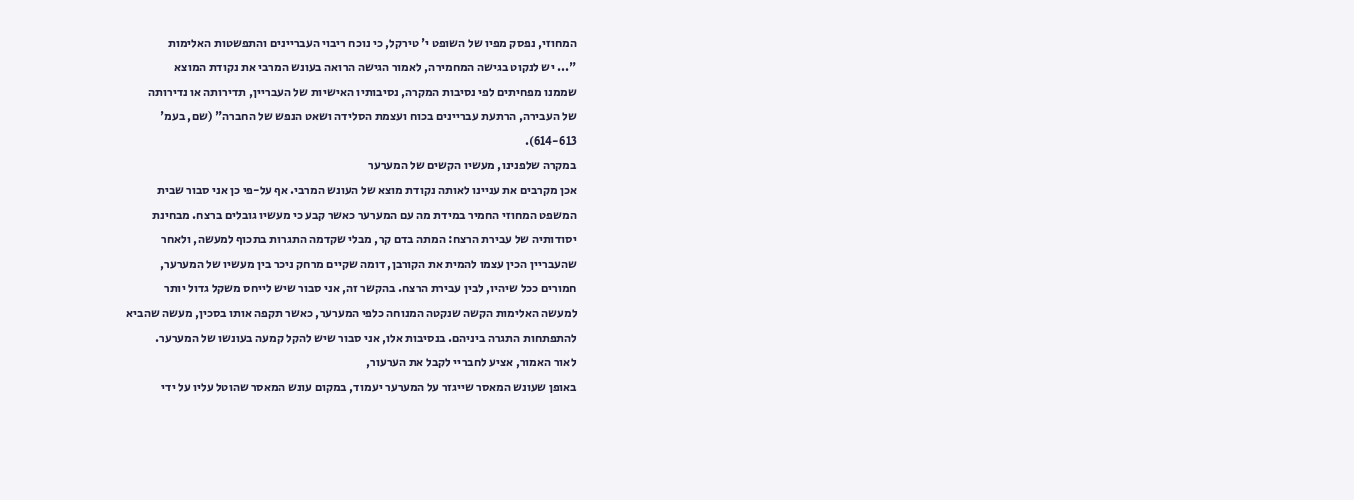המחוזי, נפסק מפיו של השופט י' טירקל, כי נוכח ריבוי העבריינים והתפשטות האלימות
"... יש לנקוט בגישה המחמירה, לאמור הגישה הרואה בעונש המרבי את נקודת המוצא
שממנו מפחיתים לפי נסיבות המקרה, נסיבותיו האישיות של העבריין, תדירותה או נדירותה
של העבירה, הרתעת עבריינים בכוח ועצמת הסלידה ושאט הנפש של החברה" (שם, בעמ'
614-613).
במקרה שלפנינו, מעשיו הקשים של המערער
אכן מקרבים את עניינו לאותה נקודת מוצא של העונש המרבי. אף על-פי כן אני סבור שבית
המשפט המחוזי החמיר במידת מה עם המערער כאשר קבע כי מעשיו גובלים ברצח. מבחינת
יסודותיה של עבירת הרצח: המתה בדם קר, מבלי שקדמה התגרות בתכוף למעשה, ולאחר
שהעבריין הכין עצמו להמית את הקורבן, דומה שקיים מרחק ניכר בין מעשיו של המערער,
חמורים ככל שיהיו, לבין עבירת הרצח. בהקשר זה, אני סבור שיש לייחס משקל גדול יותר
למעשה האלימות הקשה שנקטה המנוחה כלפי המערער, כאשר תקפה אותו בסכין, מעשה שהביא
להתפתחות התגרה ביניהם. בנסיבות אלו, אני סבור שיש להקל קמעה בעונשו של המערער.
לאור האמור, אציע לחבריי לקבל את הערעור,
באופן שעונש המאסר שייגזר על המערער יעמוד, במקום עונש המאסר שהוטל עליו על ידי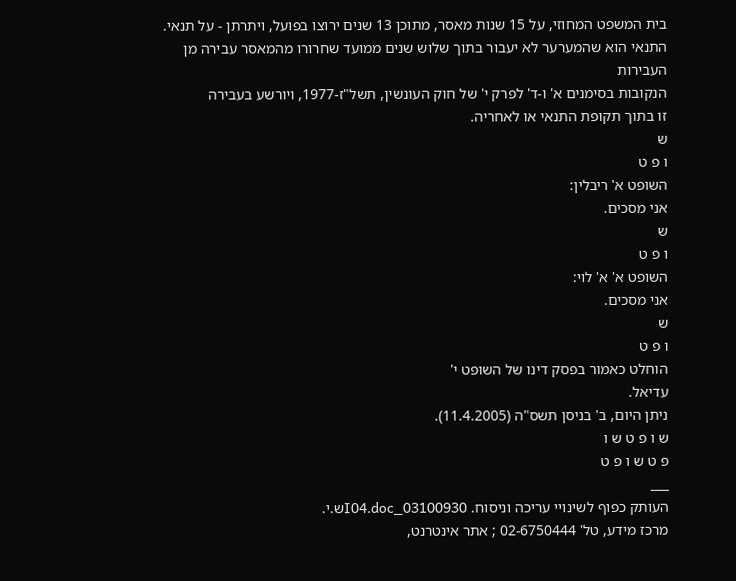בית המשפט המחוזי, על 15 שנות מאסר, מתוכן 13 שנים ירוצו בפועל, ויתרתן - על תנאי.
התנאי הוא שהמערער לא יעבור בתוך שלוש שנים ממועד שחרורו מהמאסר עבירה מן העבירות
הנקובות בסימנים א' ו-ד' לפרק י' של חוק העונשין, תשל"ז-1977, ויורשע בעבירה
זו בתוך תקופת התנאי או לאחריה.
ש
ו פ ט
השופט א' ריבלין:
אני מסכים.
ש
ו פ ט
השופט א' א' לוי:
אני מסכים.
ש
ו פ ט
הוחלט כאמור בפסק דינו של השופט י'
עדיאל.
ניתן היום, ב' בניסן תשס"ה (11.4.2005).
ש ו פ ט ש ו
פ ט ש ו פ ט
___
העותק כפוף לשינויי עריכה וניסוח. 03100930_I04.docש.י.
מרכז מידע, טל' 02-6750444 ; אתר אינטרנט,